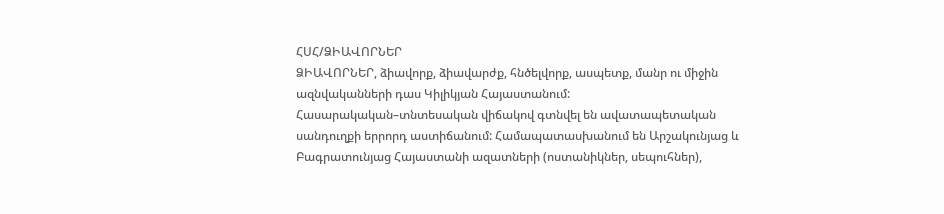ՀՍՀ/ՁԻԱՎՈՐՆԵՐ
ՁԻԱՎՈՐՆԵՐ, ձիավորք, ձիավարժք, հնծելվորք, ասպետք, մանր ու միջին ազնվականների դաս Կիլիկյան Հայաստանում: Հասարակական–տնտեսական վիճակով գտնվել են ավատապետական սանդուղքի երրորդ աստիճանում: Համապատասխանում են Արշակունյաց և Բագրատունյաց Հայաստանի ազատների (ոստանիկներ, սեպուհներ),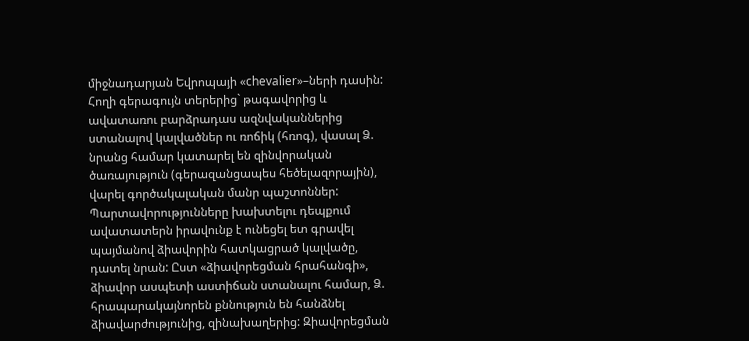միջնադարյան Եվրոպայի «chevalier»–ների դասին: Հողի գերագույն տերերից` թագավորից և ավատառու բարձրադաս ազնվականներից ստանալով կալվածներ ու ռոճիկ (հռոգ), վասալ Ձ. նրանց համար կատարել են զինվորական ծառայություն (գերազանցապես հեծելազորային), վարել գործակալական մանր պաշտոններ: Պարտավորությունները խախտելու դեպքում ավատատերն իրավունք է ունեցել ետ գրավել պայմանով ձիավորին հատկացրած կալվածը, դատել նրան: Ըստ «ձիավորեցման հրահանգի», ձիավոր ասպետի աստիճան ստանալու համար, Ձ. հրապարակայնորեն քննություն են հանձնել ձիավարժությունից, զինախաղերից: Զիավորեցման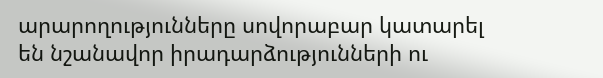արարողությունները սովորաբար կատարել են նշանավոր իրադարձությունների ու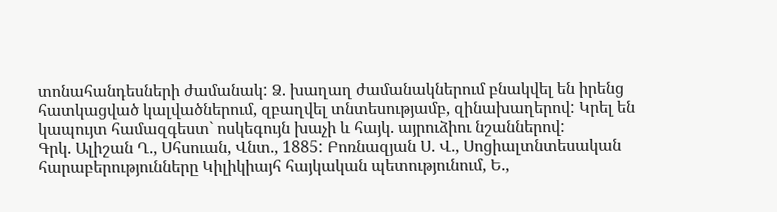տոնահանդեսների ժամանակ: Ձ. խաղաղ ժամանակներում բնակվել են իրենց հատկացված կալվածներում, զբաղվել տնտեսությամբ, զինախաղերով: Կրել են կապույտ համազգեստ` ոսկեգույն խաչի և հայկ. այրուձիու նշաններով:
Գրկ. Ալիշան Ղ., Սհսուան, Վնտ., 1885: Բոռնազյան Ս. Վ., Սոցիալտնտեսական հարաբերությունները Կիլիկիայհ հայկական պետությունում, Ե.,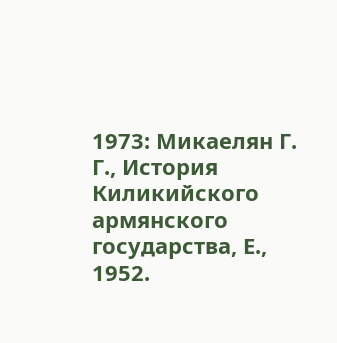1973: Микаелян Г. Г., История Киликийского армянского государства, Е., 1952.